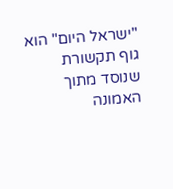"ישראל היום" הוא גוף תקשורת שנוסד מתוך האמונה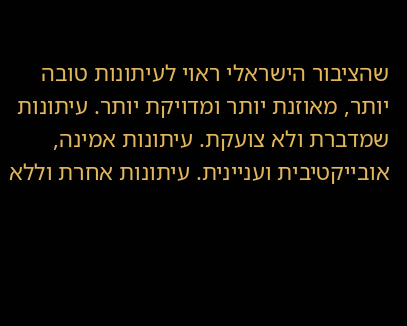שהציבור הישראלי ראוי לעיתונות טובה יותר, מאוזנת יותר ומדויקת יותר. עיתונות שמדברת ולא צועקת. עיתונות אמינה, אובייקטיבית ועניינית. עיתונות אחרת וללא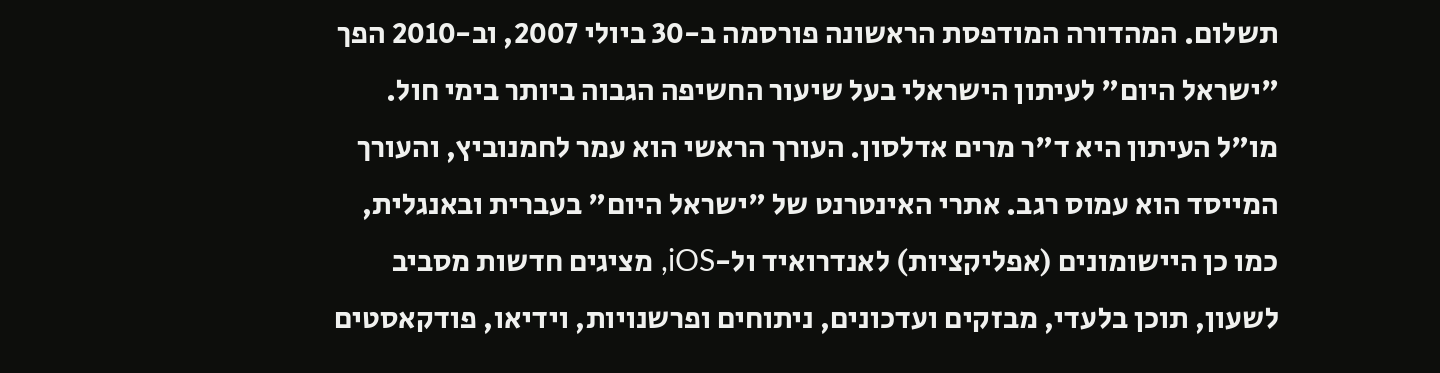תשלום. המהדורה המודפסת הראשונה פורסמה ב-30 ביולי 2007, וב-2010 הפך "ישראל היום" לעיתון הישראלי בעל שיעור החשיפה הגבוה ביותר בימי חול. מו"ל העיתון היא ד"ר מרים אדלסון. העורך הראשי הוא עמר לחמנוביץ, והעורך המייסד הוא עמוס רגב. אתרי האינטרנט של "ישראל היום" בעברית ובאנגלית, כמו כן היישומונים (אפליקציות) לאנדרואיד ול-iOS, מציגים חדשות מסביב לשעון, תוכן בלעדי, מבזקים ועדכונים, ניתוחים ופרשנויות, וידיאו, פודקאסטים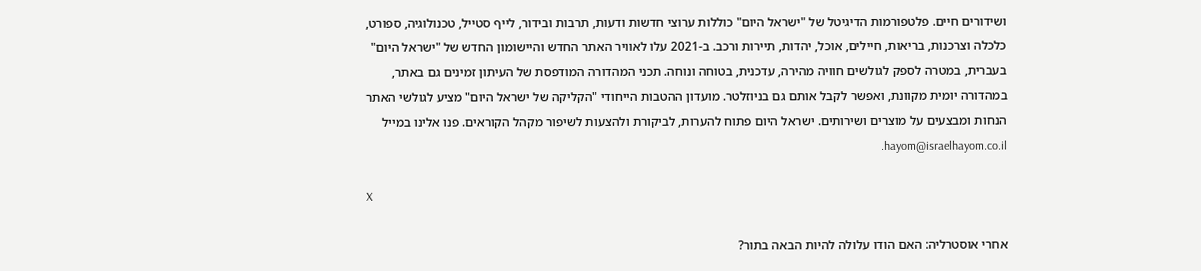ושידורים חיים. פלטפורמות הדיגיטל של "ישראל היום" כוללות ערוצי חדשות ודעות, תרבות ובידור, לייף סטייל, טכנולוגיה, ספורט, כלכלה וצרכנות, בריאות, חיילים, אוכל, יהדות, תיירות ורכב. ב-2021 עלו לאוויר האתר החדש והיישומון החדש של "ישראל היום" בעברית, במטרה לספק לגולשים חוויה מהירה, עדכנית, בטוחה ונוחה. תכני המהדורה המודפסת של העיתון זמינים גם באתר, במהדורה יומית מקוונת, ואפשר לקבל אותם גם בניוזלטר. מועדון ההטבות הייחודי "הקליקה של ישראל היום" מציע לגולשי האתר הנחות ומבצעים על מוצרים ושירותים. ישראל היום פתוח להערות, לביקורת ולהצעות לשיפור מקהל הקוראים. פנו אלינו במייל hayom@israelhayom.co.il.

X

אחרי אוסטרליה: האם הודו עלולה להיות הבאה בתור?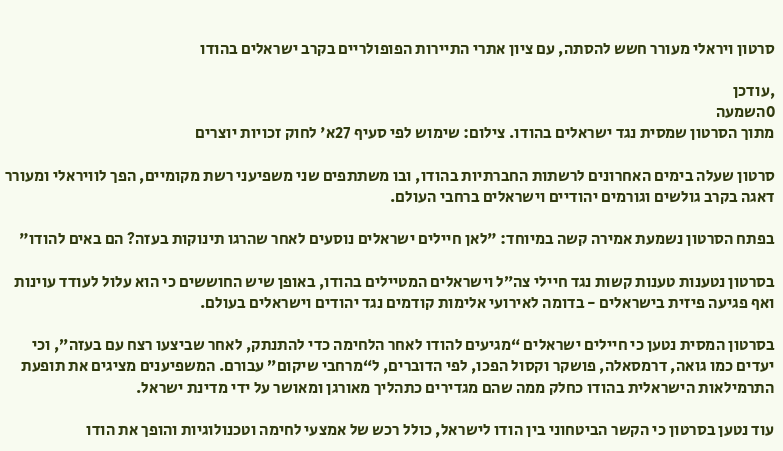סרטון ויראלי מעורר חשש להסתה, עם ציון אתרי התיירות הפופולריים בקרב ישראלים בהודו

,עודכן
0השמעה
מתוך הסרטון שמסית נגד ישראלים בהודו. צילום: שימוש לפי סעיף 27א' לחוק זכויות יוצרים

סרטון שעלה בימים האחרונים לרשתות החברתיות בהודו, ובו משתתפים שני משפיעני רשת מקומיים, הפך לוויראלי ומעורר דאגה בקרב גולשים וגורמים יהודיים וישראלים ברחבי העולם.

בפתח הסרטון נשמעת אמירה קשה במיוחד: "לאן חיילים ישראלים נוסעים לאחר שהרגו תינוקות בעזה? הם באים להודו"

בסרטון נטענות טענות קשות נגד חיילי צה״ל וישראלים המטיילים בהודו, באופן שיש החוששים כי הוא עלול לעודד עוינות ואף פגיעה פיזית בישראלים - בדומה לאירועי אלימות קודמים נגד יהודים וישראלים בעולם.

בסרטון המסית נטען כי חיילים ישראלים “מגיעים להודו לאחר הלחימה כדי להתנתק, לאחר שביצעו רצח עם בעזה”, וכי יעדים כמו גואה, דרמסאלה, פושקר וקסול הפכו, לפי הדוברים, ל“מרחבי שיקום” עבורם. המשפיענים מציגים את תופעת התרמילאות הישראלית בהודו כחלק ממה שהם מגדירים כתהליך מאורגן ומאושר על ידי מדינת ישראל.

עוד נטען בסרטון כי הקשר הביטחוני בין הודו לישראל, כולל רכש של אמצעי לחימה וטכנולוגיות והופך את הודו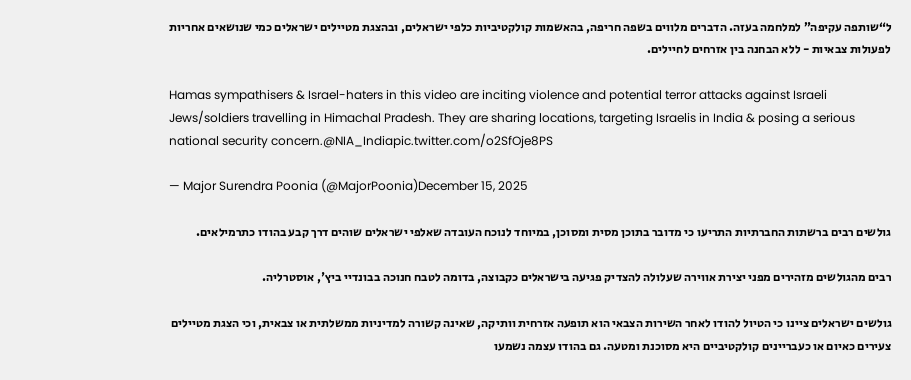ל“שותפה עקיפה” למלחמה בעזה. הדברים מלווים בשפה חריפה, בהאשמות קולקטיביות כלפי ישראלים, ובהצגת מטיילים ישראלים כמי שנושאים אחריות לפעולות צבאיות - ללא הבחנה בין אזרחים לחיילים.

Hamas sympathisers & Israel-haters in this video are inciting violence and potential terror attacks against Israeli Jews/soldiers travelling in Himachal Pradesh. They are sharing locations, targeting Israelis in India & posing a serious national security concern.@NIA_Indiapic.twitter.com/o2SfOje8PS

— Major Surendra Poonia (@MajorPoonia)December 15, 2025

גולשים רבים ברשתות החברתיות התריעו כי מדובר בתוכן מסית ומסוכן, במיוחד לנוכח העובדה שאלפי ישראלים שוהים דרך קבע בהודו כתרמילאים.

רבים מהגולשים מזהירים מפני יצירת אווירה שעלולה להצדיק פגיעה בישראלים כקבוצה, בדומה לטבח חנוכה בבונדיי ביץ', אוסטרליה.

גולשים ישראלים ציינו כי הטיול להודו לאחר השירות הצבאי הוא תופעה אזרחית וותיקה, שאינה קשורה למדיניות ממשלתית או צבאית, וכי הצגת מטיילים צעירים כאיום או כעבריינים קולקטיביים היא מסוכנת ומטעה. גם בהודו עצמה נשמעו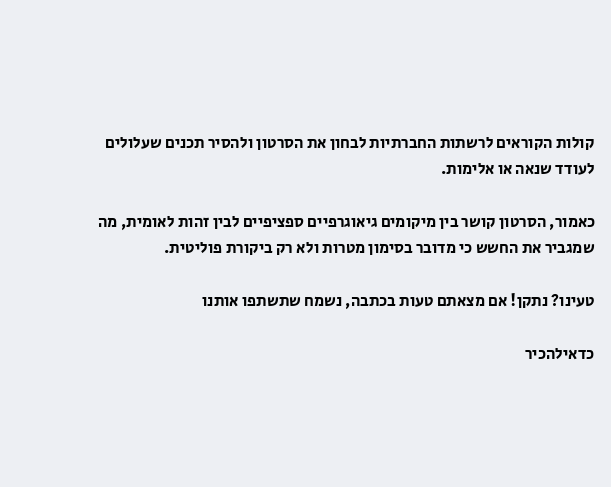קולות הקוראים לרשתות החברתיות לבחון את הסרטון ולהסיר תכנים שעלולים לעודד שנאה או אלימות.

כאמור, הסרטון קושר בין מיקומים גיאוגרפיים ספציפיים לבין זהות לאומית, מה שמגביר את החשש כי מדובר בסימון מטרות ולא רק ביקורת פוליטית.

טעינו? נתקן! אם מצאתם טעות בכתבה, נשמח שתשתפו אותנו

כדאילהכיר